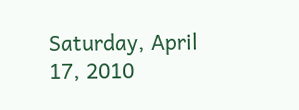Saturday, April 17, 2010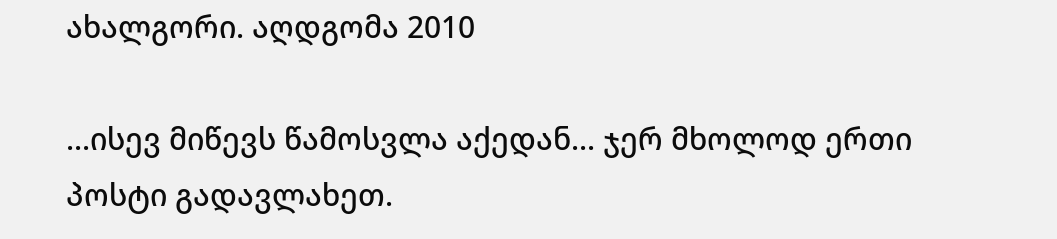ახალგორი. აღდგომა 2010

...ისევ მიწევს წამოსვლა აქედან... ჯერ მხოლოდ ერთი პოსტი გადავლახეთ.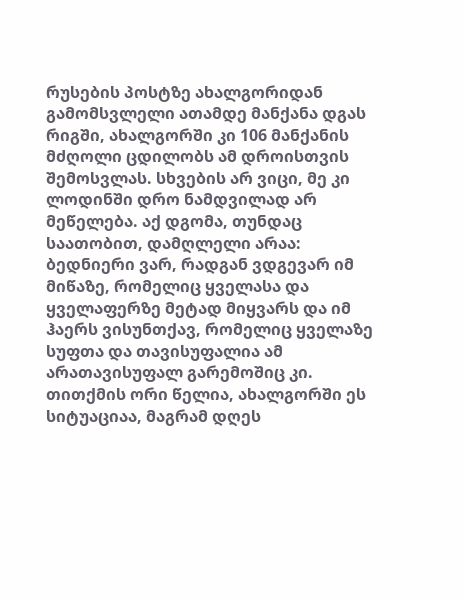რუსების პოსტზე ახალგორიდან გამომსვლელი ათამდე მანქანა დგას რიგში, ახალგორში კი 106 მანქანის მძღოლი ცდილობს ამ დროისთვის შემოსვლას. სხვების არ ვიცი, მე კი ლოდინში დრო ნამდვილად არ მეწელება. აქ დგომა, თუნდაც საათობით, დამღლელი არაა: ბედნიერი ვარ, რადგან ვდგევარ იმ მიწაზე, რომელიც ყველასა და ყველაფერზე მეტად მიყვარს და იმ ჰაერს ვისუნთქავ, რომელიც ყველაზე სუფთა და თავისუფალია ამ არათავისუფალ გარემოშიც კი. თითქმის ორი წელია, ახალგორში ეს სიტუაციაა, მაგრამ დღეს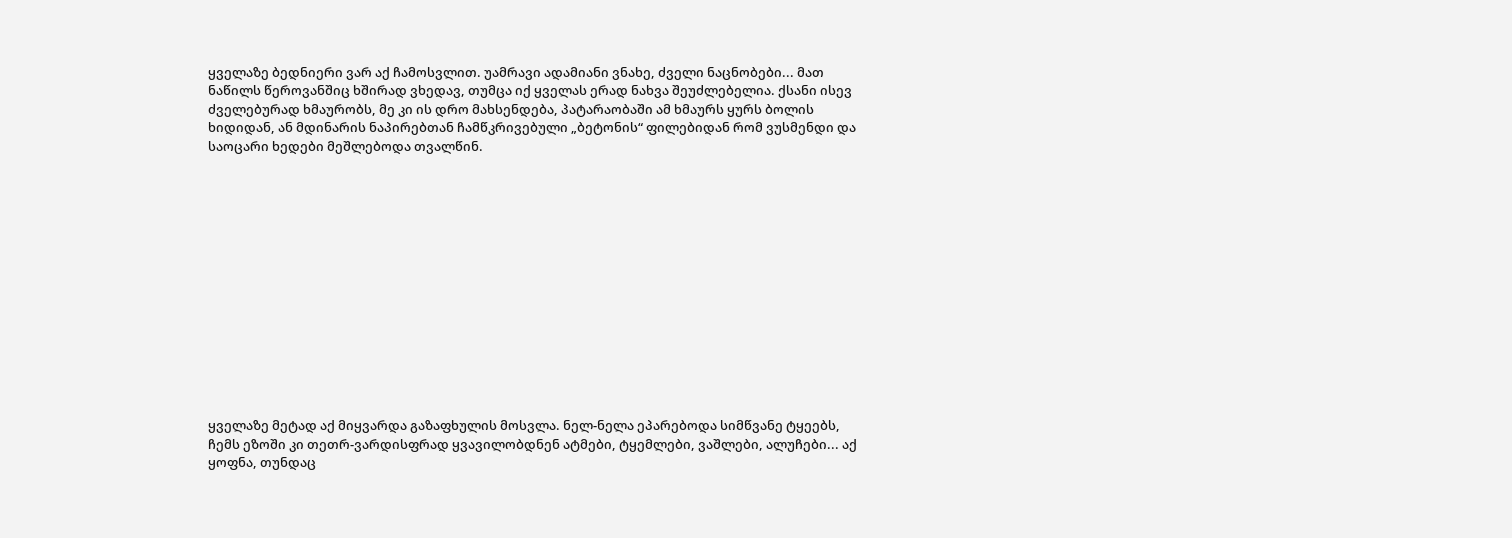ყველაზე ბედნიერი ვარ აქ ჩამოსვლით. უამრავი ადამიანი ვნახე, ძველი ნაცნობები... მათ ნაწილს წეროვანშიც ხშირად ვხედავ, თუმცა იქ ყველას ერად ნახვა შეუძლებელია. ქსანი ისევ ძველებურად ხმაურობს, მე კი ის დრო მახსენდება, პატარაობაში ამ ხმაურს ყურს ბოლის ხიდიდან, ან მდინარის ნაპირებთან ჩამწკრივებული „ბეტონის“ ფილებიდან რომ ვუსმენდი და საოცარი ხედები მეშლებოდა თვალწინ.














ყველაზე მეტად აქ მიყვარდა გაზაფხულის მოსვლა. ნელ-ნელა ეპარებოდა სიმწვანე ტყეებს, ჩემს ეზოში კი თეთრ-ვარდისფრად ყვავილობდნენ ატმები, ტყემლები, ვაშლები, ალუჩები... აქ ყოფნა, თუნდაც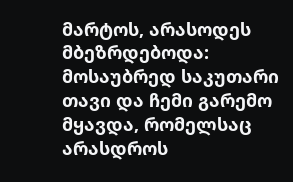მარტოს, არასოდეს მბეზრდებოდა: მოსაუბრედ საკუთარი თავი და ჩემი გარემო მყავდა, რომელსაც არასდროს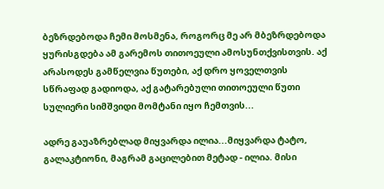ბეზრდებოდა ჩემი მოსმენა, როგორც მე არ მბეზრდებოდა ყურისგდება ამ გარემოს თითოეული ამოსუნთქვისთვის. აქ არასოდეს გამწელვია წუთები, აქ დრო ყოველთვის სწრაფად გადიოდა, აქ გატარებული თითოეული წუთი სულიერი სიმშვიდი მომტანი იყო ჩემთვის...

ადრე გაუაზრებლად მიყვარდა ილია...მიყვარდა ტატო, გალაკტიონი, მაგრამ გაცილებით მეტად - ილია. მისი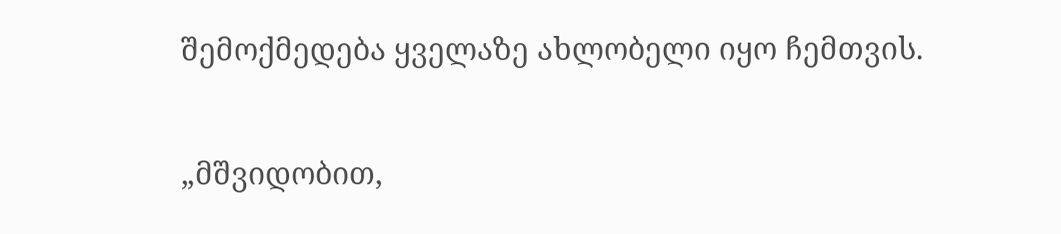შემოქმედება ყველაზე ახლობელი იყო ჩემთვის.

„მშვიდობით,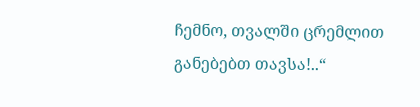ჩემნო, თვალში ცრემლით განებებთ თავსა!..“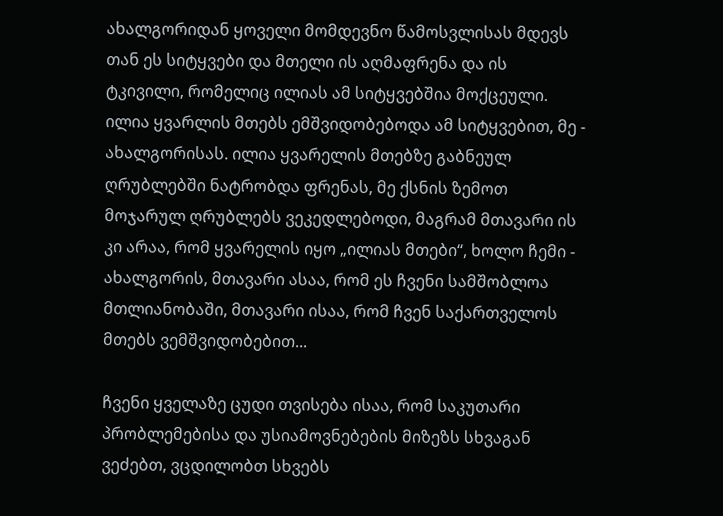ახალგორიდან ყოველი მომდევნო წამოსვლისას მდევს თან ეს სიტყვები და მთელი ის აღმაფრენა და ის ტკივილი, რომელიც ილიას ამ სიტყვებშია მოქცეული.
ილია ყვარლის მთებს ემშვიდობებოდა ამ სიტყვებით, მე - ახალგორისას. ილია ყვარელის მთებზე გაბნეულ ღრუბლებში ნატრობდა ფრენას, მე ქსნის ზემოთ მოჯარულ ღრუბლებს ვეკედლებოდი, მაგრამ მთავარი ის კი არაა, რომ ყვარელის იყო „ილიას მთები“, ხოლო ჩემი - ახალგორის, მთავარი ასაა, რომ ეს ჩვენი სამშობლოა მთლიანობაში, მთავარი ისაა, რომ ჩვენ საქართველოს მთებს ვემშვიდობებით...

ჩვენი ყველაზე ცუდი თვისება ისაა, რომ საკუთარი პრობლემებისა და უსიამოვნებების მიზეზს სხვაგან ვეძებთ, ვცდილობთ სხვებს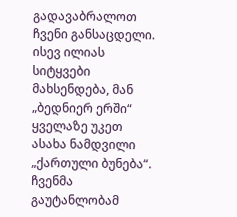გადავაბრალოთ ჩვენი განსაცდელი. ისევ ილიას სიტყვები მახსენდება, მან „ბედნიერ ერში“ ყველაზე უკეთ ასახა ნამდვილი „ქართული ბუნება“. ჩვენმა გაუტანლობამ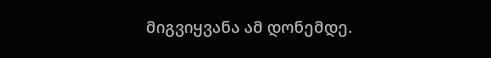მიგვიყვანა ამ დონემდე.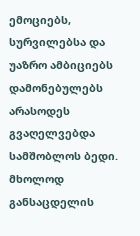ემოციებს, სურვილებსა და უაზრო ამბიციებს დამონებულებს არასოდეს გვაღელვებდა სამშობლოს ბედი. მხოლოდ განსაცდელის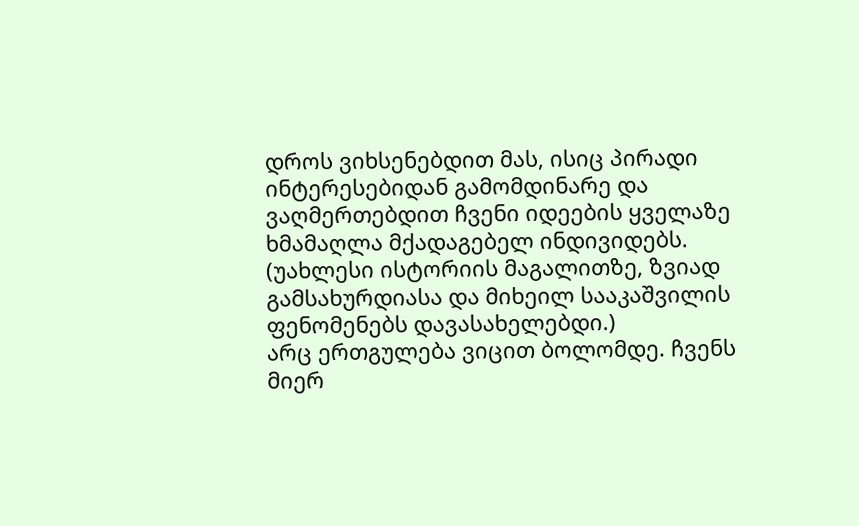დროს ვიხსენებდით მას, ისიც პირადი ინტერესებიდან გამომდინარე და ვაღმერთებდით ჩვენი იდეების ყველაზე ხმამაღლა მქადაგებელ ინდივიდებს. (უახლესი ისტორიის მაგალითზე, ზვიად გამსახურდიასა და მიხეილ სააკაშვილის ფენომენებს დავასახელებდი.)
არც ერთგულება ვიცით ბოლომდე. ჩვენს მიერ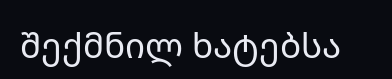შექმნილ ხატებსა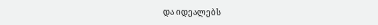და იდეალებს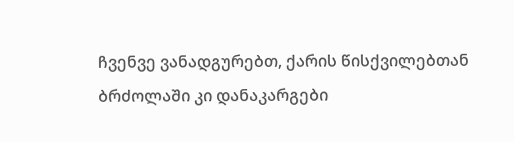ჩვენვე ვანადგურებთ, ქარის წისქვილებთან ბრძოლაში კი დანაკარგები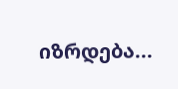იზრდება...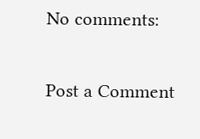No comments:

Post a Comment